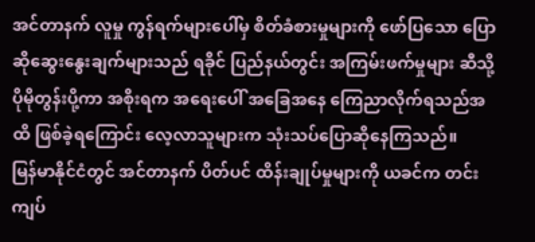အင်တာနက် လူမှု ကွန်ရက်များပေါ်မှ စိတ်ခံစားမှုများကို ဖော်ပြသော ပြောဆိုဆွေးနွေးချက်များသည် ရခိုင် ပြည်နယ်တွင်း အကြမ်းဖက်မှုများ ဆီသို့ ပိုမိုတွန်းပို့ကာ အစိုးရက အရေးပေါ် အခြေအနေ ကြေညာလိုက်ရသည်အထိ ဖြစ်ခဲ့ရကြောင်း လေ့လာသူများက သုံးသပ်ပြောဆိုနေကြသည်။
မြန်မာနိုင်ငံတွင် အင်တာနက် ပိတ်ပင် ထိန်းချုပ်မှုများကို ယခင်က တင်းကျပ်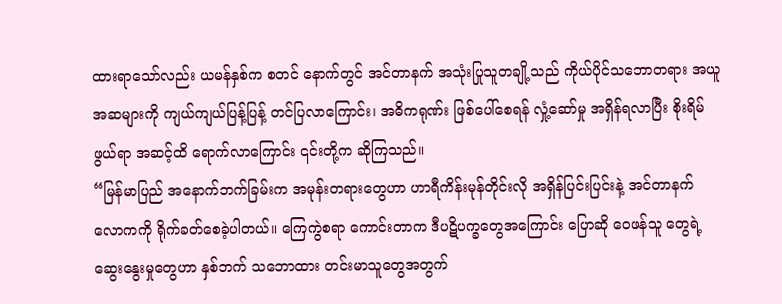ထားရာသော်လည်း ယမန်နှစ်က စတင် နောက်တွင် အင်တာနက် အသုံးပြုသူတချို့သည် ကိုယ်ပိုင်သဘောတရား အယူအဆများကို ကျယ်ကျယ်ပြန့်ပြန့် တင်ပြလာကြောင်း၊ အဓိကရုဏ်း ဖြစ်ပေါ်စေရန် လှုံ့ဆော်မှု အရှိန်ရလာပြီး စိုးရိမ်ဖွယ်ရာ အဆင့်ထိ ရောက်လာကြောင်း ၎င်းတို့က ဆိုကြသည်။
“မြန်မာပြည် အနောက်ဘက်ခြမ်းက အမုန်းတရားတွေဟာ ဟာရီကိန်းမုန်တိုင်းလို အရှိန်ပြင်းပြင်းနဲ့ အင်တာနက် လောကကို ရိုက်ခတ်စေခဲ့ပါတယ်။ ကြေကွဲစရာ ကောင်းတာက ဒီပဋိပက္ခတွေအကြောင်း ပြောဆို ဝေဖန်သူ တွေရဲ့ ဆွေးနွေးမှုတွေဟာ နှစ်ဘက် သဘောထား တင်းမာသူတွေအတွက်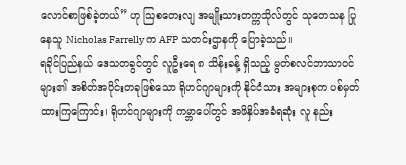လောင်စာဖြစ်ခဲ့တယ်” ဟု သြစတေးလျ အမျိုးသားတက္ကသိုလ်တွင် သုတေသန ပြုနေသူ Nicholas Farrelly က AFP သတင်းဌာနကို ပြောခဲ့သည်။
ရခိုင်ပြည်နယ် ဒေသတခွင်တွင် လူဦးရေ ၈ သိန်းခန့် ရှိသည့် မွတ်စလင်ဘာသာဝင်များ၏ အစိတ်အပိုင်းတခုဖြစ်သော ရိုဟင်ဂျာများကို နိုင်ငံသား အများစုက ပစ်မှတ်ထားကြကြောင်း၊ ရိုဟင်ဂျာများကို ကမ္ဘာပေါ်တွင် အဖိနှိပ်အခံရဆုံး လူ နည်း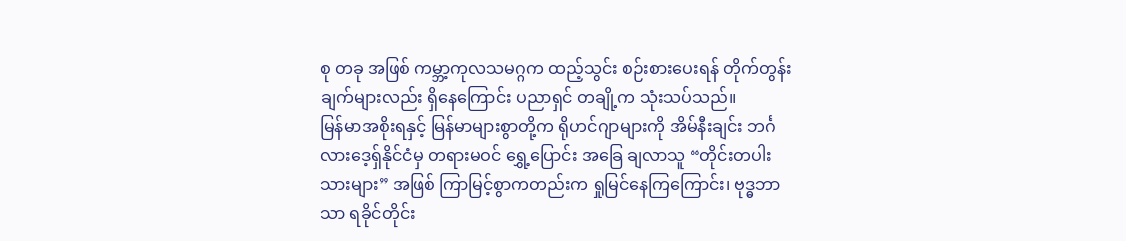စု တခု အဖြစ် ကမ္ဘာ့ကုလသမဂ္ဂက ထည့်သွင်း စဉ်းစားပေးရန် တိုက်တွန်းချက်များလည်း ရှိနေကြောင်း ပညာရှင် တချို့က သုံးသပ်သည်။
မြန်မာအစိုးရနှင့် မြန်မာများစွာတို့က ရိုဟင်ဂျာများကို အိမ်နီးချင်း ဘင်္ဂလားဒေ့ရှ်နိုင်ငံမှ တရားမဝင် ရွှေ့ပြောင်း အခြေ ချလာသူ “တိုင်းတပါးသားများ” အဖြစ် ကြာမြင့်စွာကတည်းက ရှုမြင်နေကြကြောင်း၊ ဗုဒ္ဓဘာသာ ရခိုင်တိုင်း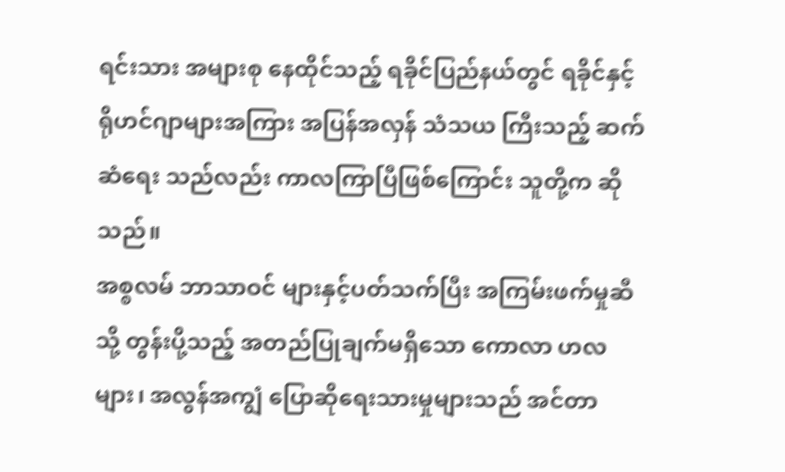ရင်းသား အများစု နေထိုင်သည့် ရခိုင်ပြည်နယ်တွင် ရခိုင်နှင့် ရိုဟင်ဂျာများအကြား အပြန်အလှန် သံသယ ကြီးသည့် ဆက်ဆံရေး သည်လည်း ကာလကြာပြီဖြစ်ကြောင်း သူတို့က ဆိုသည်။
အစ္စလမ် ဘာသာဝင် များနှင့်ပတ်သက်ပြီး အကြမ်းဖက်မှုဆီသို့ တွန်းပို့သည့် အတည်ပြုချက်မရှိသော ကောလာ ဟလများ၊ အလွန်အကျွံ ပြောဆိုရေးသားမှုများသည် အင်တာ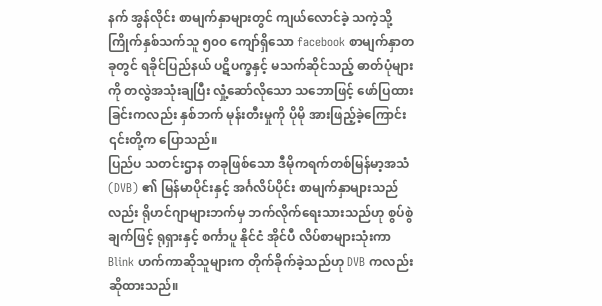နက် အွန်လိုင်း စာမျက်နှာများတွင် ကျယ်လောင်ခဲ့ သကဲ့သို့ ကြိုက်နှစ်သက်သူ ၅၀၀ ကျော်ရှိသော facebook စာမျက်နှာတခုတွင် ရခိုင်ပြည်နယ် ပဋိပက္ခနှင့် မသက်ဆိုင်သည့် ဓာတ်ပုံများကို တလွဲအသုံးချပြီး လှုံ့ဆော်လိုသော သဘောဖြင့် ဖော်ပြထားခြင်းကလည်း နှစ်ဘက် မုန်းတီးမှုကို ပိုမို အားဖြည့်ခဲ့ကြောင်း ၎င်းတို့က ပြောသည်။
ပြည်ပ သတင်းဌာန တခုဖြစ်သော ဒီမိုကရက်တစ်မြန်မာ့အသံ (DVB) ၏ မြန်မာပိုင်းနှင့် အင်္ဂလိပ်ပိုင်း စာမျက်နှာများသည်လည်း ရိုဟင်ဂျာများဘက်မှ ဘက်လိုက်ရေးသားသည်ဟု စွပ်စွဲချက်ဖြင့် ရုရှားနှင့် စင်္ကာပူ နိုင်ငံ အိုင်ပီ လိပ်စာများသုံးကာ Blink ဟက်ကာဆိုသူများက တိုက်ခိုက်ခဲ့သည်ဟု DVB ကလည်း ဆိုထားသည်။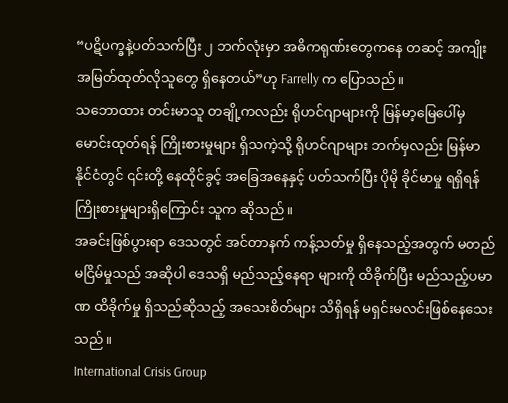“ပဋိပက္ခနဲ့ပတ်သက်ပြီး ၂ ဘက်လုံးမှာ အဓိကရုဏ်းတွေကနေ တဆင့် အကျိုးအမြတ်ထုတ်လိုသူတွေ ရှိနေတယ်”ဟု Farrelly က ပြောသည်။
သဘောထား တင်းမာသူ တချို့ကလည်း ရိုဟင်ဂျာများကို မြန်မာ့မြေပေါ်မှ မောင်းထုတ်ရန် ကြိုးစားမှုများ ရှိသကဲ့သို့ ရိုဟင်ဂျာများ ဘက်မှလည်း မြန်မာနိုင်ငံတွင် ၎င်းတို့ နေထိုင်ခွင့် အခြေအနေနှင့် ပတ်သက်ပြီး ပိုမို ခိုင်မာမှု ရရှိရန် ကြိုးစားမှုများရှိကြောင်း သူက ဆိုသည်။
အခင်းဖြစ်ပွားရာ ဒေသတွင် အင်တာနက် ကန့်သတ်မှု ရှိနေသည့်အတွက် မတည်မငြိမ်မှုသည် အဆိုပါ ဒေသရှိ မည်သည့်နေရာ များကို ထိခိုက်ပြီး မည်သည့်ပမာဏ ထိခိုက်မှု ရှိသည်ဆိုသည့် အသေးစိတ်များ သိရှိရန် မရှင်းမလင်းဖြစ်နေသေးသည်။
International Crisis Group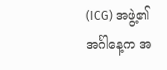(ICG) အဖွဲ့၏ အင်္ဂါနေ့က အ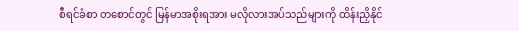စီရင်ခံစာ တစောင်တွင် မြန်မာအစိုးရအား မလိုလားအပ်သည်များကို ထိန်းညှိနိုင်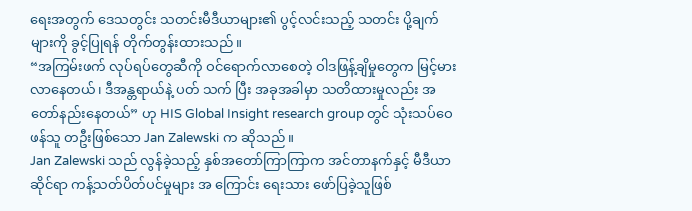ရေးအတွက် ဒေသတွင်း သတင်းမီဒီယာများ၏ ပွင့်လင်းသည့် သတင်း ပို့ချက်များကို ခွင့်ပြုရန် တိုက်တွန်းထားသည်။
“အကြမ်းဖက် လုပ်ရပ်တွေဆီကို ဝင်ရောက်လာစေတဲ့ ဝါဒဖြန့်ချိမှုတွေက မြင့်မားလာနေတယ်၊ ဒီအန္တရာယ်နဲ့ ပတ် သက် ပြီး အခုအခါမှာ သတိထားမှုလည်း အတော်နည်းနေတယ်” ဟု HIS Global Insight research group တွင် သုံးသပ်ဝေဖန်သူ တဦးဖြစ်သော Jan Zalewski က ဆိုသည်။
Jan Zalewski သည် လွန်ခဲ့သည့် နှစ်အတော်ကြာကြာက အင်တာနက်နှင့် မီဒီယာဆိုင်ရာ ကန့်သတ်ပိတ်ပင်မှုများ အ ကြောင်း ရေးသား ဖော်ပြခဲ့သူဖြစ်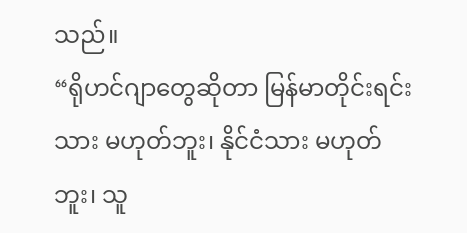သည်။
“ရိုဟင်ဂျာတွေဆိုတာ မြန်မာတိုင်းရင်းသား မဟုတ်ဘူး၊ နိုင်ငံသား မဟုတ်ဘူး၊ သူ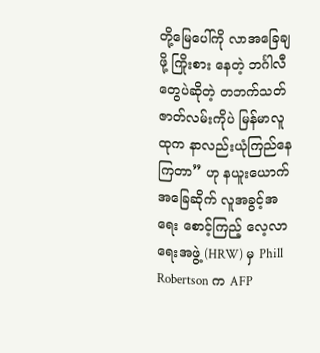တို့မြေပေါ်ကို လာအခြေချဖို့ ကြိုးစား နေတဲ့ ဘင်္ဂါလီတွေပဲဆိုတဲ့ တဘက်သတ် ဇာတ်လမ်းကိုပဲ မြန်မာလူထုက နာလည်းယုံကြည်နေကြတာ” ဟု နယူးယောက် အခြေဆိုက် လူအခွင့်အရေး စောင့်ကြည့် လေ့လာရေးအဖွဲ့ (HRW) မှ Phill Robertson က AFP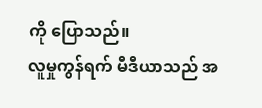ကို ပြောသည်။
လူမှုကွန်ရက် မီဒီယာသည် အ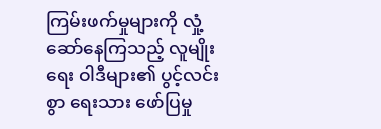ကြမ်းဖက်မှုများကို လှုံ့ဆော်နေကြသည့် လူမျိုးရေး ဝါဒီများ၏ ပွင့်လင်းစွာ ရေးသား ဖော်ပြမှု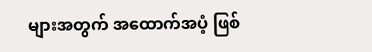များအတွက် အထောက်အပံ့ ဖြစ်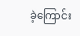ခဲ့ကြောင်း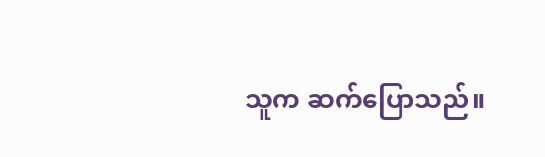သူက ဆက်ပြောသည်။